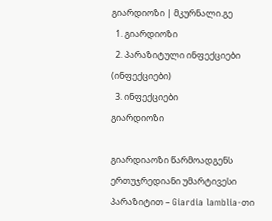გიარდიოზი | მკურნალი.გე
  1. გიარდიოზი
  2. პარაზიტული ინფექციები (ინფექციები)
  3. ინფექციები
გიარდიოზი

გიარდიაოზი წარმოადგენს ერთუჯრედიანი უმარტივესი პარაზიტით – Giardia lamblia-თი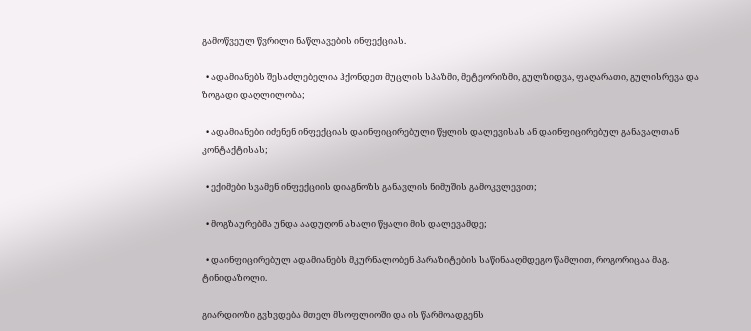გამოწვეულ წვრილი ნაწლავების ინფექციას.

  • ადამიანებს შესაძლებელია ჰქონდეთ მუცლის სპაზმი, მეტეორიზმი, გულზიდვა, ფაღარათი, გულისრევა და ზოგადი დაღლილობა;

  • ადამიანები იძენენ ინფექციას დაინფიცირებული წყლის დალევისას ან დაინფიცირებულ განავალთან კონტაქტისას;

  • ექიმები სვამენ ინფექციის დიაგნოზს განავლის ნიმუშის გამოკვლევით;

  • მოგზაურებმა უნდა აადუღონ ახალი წყალი მის დალევამდე;

  • დაინფიცირებულ ადამიანებს მკურნალობენ პარაზიტების საწინააღმდეგო წამლით, როგორიცაა მაგ. ტინიდაზოლი.

გიარდიოზი გვხვდება მთელ მსოფლიოში და ის წარმოადგენს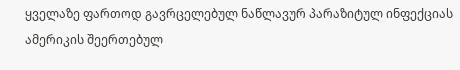ყველაზე ფართოდ გავრცელებულ ნაწლავურ პარაზიტულ ინფექციას ამერიკის შეერთებულ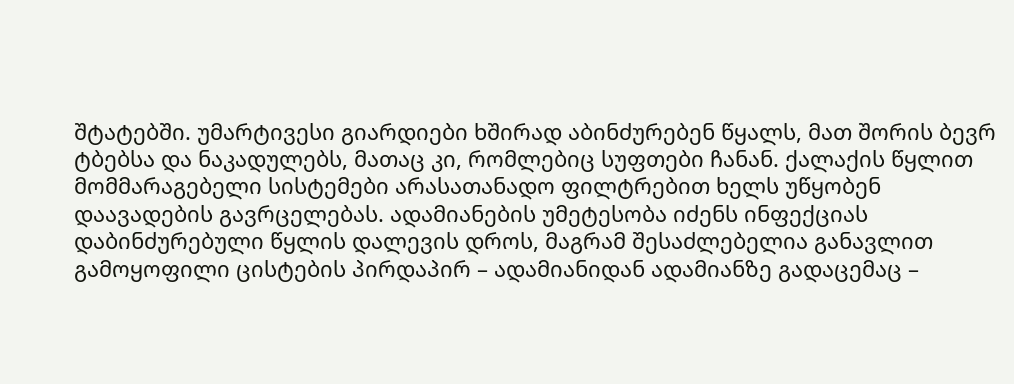შტატებში. უმარტივესი გიარდიები ხშირად აბინძურებენ წყალს, მათ შორის ბევრ ტბებსა და ნაკადულებს, მათაც კი, რომლებიც სუფთები ჩანან. ქალაქის წყლით მომმარაგებელი სისტემები არასათანადო ფილტრებით ხელს უწყობენ დაავადების გავრცელებას. ადამიანების უმეტესობა იძენს ინფექციას დაბინძურებული წყლის დალევის დროს, მაგრამ შესაძლებელია განავლით გამოყოფილი ცისტების პირდაპირ – ადამიანიდან ადამიანზე გადაცემაც –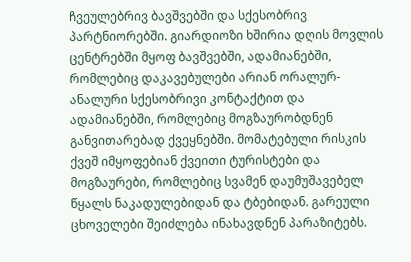ჩვეულებრივ ბავშვებში და სქესობრივ პარტნიორებში. გიარდიოზი ხშირია დღის მოვლის ცენტრებში მყოფ ბავშვებში, ადამიანებში, რომლებიც დაკავებულები არიან ორალურ-ანალური სქესობრივი კონტაქტით და ადამიანებში, რომლებიც მოგზაურობდნენ განვითარებად ქვეყნებში. მომატებული რისკის ქვეშ იმყოფებიან ქვეითი ტურისტები და მოგზაურები, რომლებიც სვამენ დაუმუშავებელ წყალს ნაკადულებიდან და ტბებიდან. გარეული ცხოველები შეიძლება ინახავდნენ პარაზიტებს.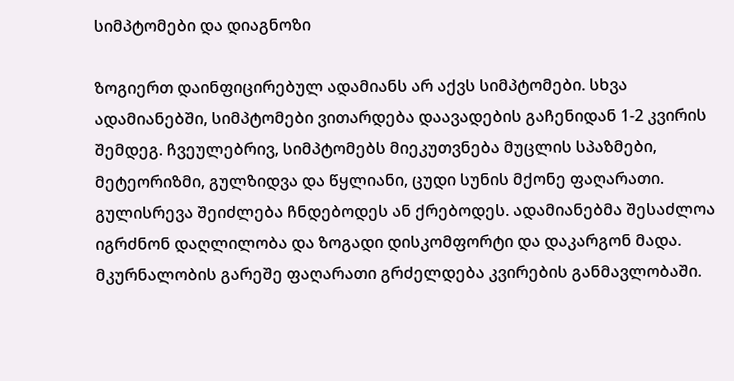სიმპტომები და დიაგნოზი

ზოგიერთ დაინფიცირებულ ადამიანს არ აქვს სიმპტომები. სხვა ადამიანებში, სიმპტომები ვითარდება დაავადების გაჩენიდან 1-2 კვირის შემდეგ. ჩვეულებრივ, სიმპტომებს მიეკუთვნება მუცლის სპაზმები, მეტეორიზმი, გულზიდვა და წყლიანი, ცუდი სუნის მქონე ფაღარათი. გულისრევა შეიძლება ჩნდებოდეს ან ქრებოდეს. ადამიანებმა შესაძლოა იგრძნონ დაღლილობა და ზოგადი დისკომფორტი და დაკარგონ მადა. მკურნალობის გარეშე ფაღარათი გრძელდება კვირების განმავლობაში.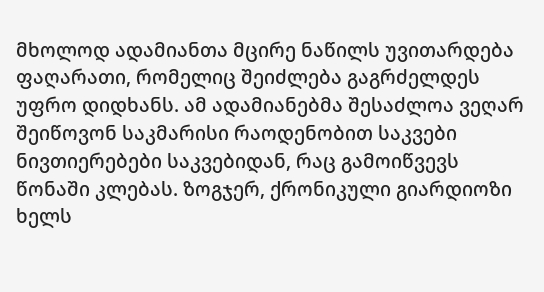მხოლოდ ადამიანთა მცირე ნაწილს უვითარდება ფაღარათი, რომელიც შეიძლება გაგრძელდეს უფრო დიდხანს. ამ ადამიანებმა შესაძლოა ვეღარ შეიწოვონ საკმარისი რაოდენობით საკვები ნივთიერებები საკვებიდან, რაც გამოიწვევს წონაში კლებას. ზოგჯერ, ქრონიკული გიარდიოზი ხელს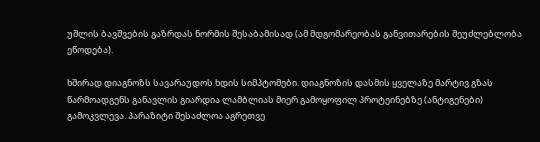უშლის ბავშვების გაზრდას ნორმის შესაბამისად (ამ მდგომარეობას განვითარების შეუძლებლობა ეწოდება).

ხშირად დიაგნოზს სავარაუდოს ხდის სიმპტომები. დიაგნოზის დასმის ყველაზე მარტივ გზას წარმოადგენს განავლის გიარდია ლამბლიას მიერ გამოყოფილ პროტეინებზე (ანტიგენები) გამოკვლევა. პარაზიტი შესაძლოა აგრეთვე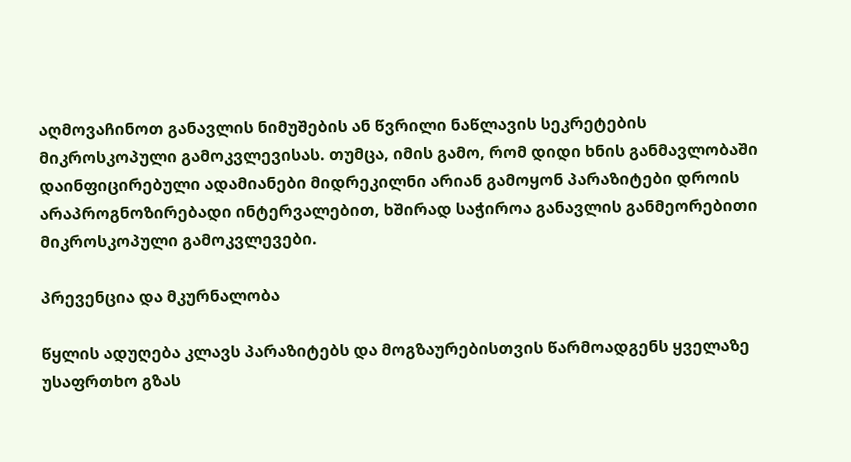აღმოვაჩინოთ განავლის ნიმუშების ან წვრილი ნაწლავის სეკრეტების მიკროსკოპული გამოკვლევისას. თუმცა, იმის გამო, რომ დიდი ხნის განმავლობაში დაინფიცირებული ადამიანები მიდრეკილნი არიან გამოყონ პარაზიტები დროის არაპროგნოზირებადი ინტერვალებით, ხშირად საჭიროა განავლის განმეორებითი მიკროსკოპული გამოკვლევები.

პრევენცია და მკურნალობა

წყლის ადუღება კლავს პარაზიტებს და მოგზაურებისთვის წარმოადგენს ყველაზე უსაფრთხო გზას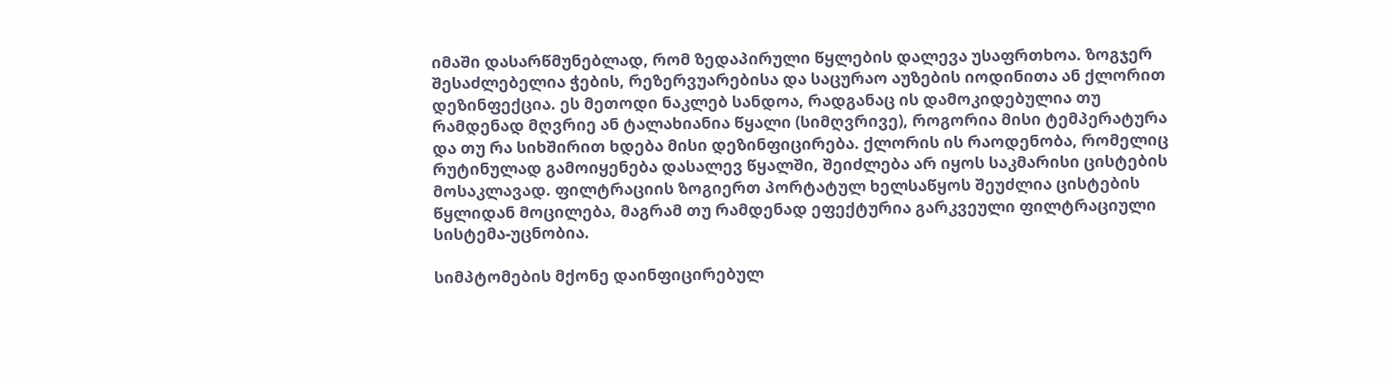იმაში დასარწმუნებლად, რომ ზედაპირული წყლების დალევა უსაფრთხოა. ზოგჯერ შესაძლებელია ჭების, რეზერვუარებისა და საცურაო აუზების იოდინითა ან ქლორით დეზინფექცია. ეს მეთოდი ნაკლებ სანდოა, რადგანაც ის დამოკიდებულია თუ რამდენად მღვრიე ან ტალახიანია წყალი (სიმღვრივე), როგორია მისი ტემპერატურა და თუ რა სიხშირით ხდება მისი დეზინფიცირება. ქლორის ის რაოდენობა, რომელიც რუტინულად გამოიყენება დასალევ წყალში, შეიძლება არ იყოს საკმარისი ცისტების მოსაკლავად. ფილტრაციის ზოგიერთ პორტატულ ხელსაწყოს შეუძლია ცისტების წყლიდან მოცილება, მაგრამ თუ რამდენად ეფექტურია გარკვეული ფილტრაციული სისტემა-უცნობია.

სიმპტომების მქონე დაინფიცირებულ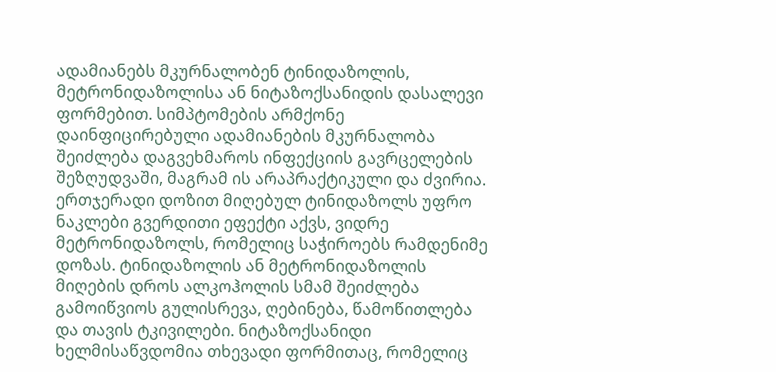ადამიანებს მკურნალობენ ტინიდაზოლის, მეტრონიდაზოლისა ან ნიტაზოქსანიდის დასალევი ფორმებით. სიმპტომების არმქონე დაინფიცირებული ადამიანების მკურნალობა შეიძლება დაგვეხმაროს ინფექციის გავრცელების შეზღუდვაში, მაგრამ ის არაპრაქტიკული და ძვირია. ერთჯერადი დოზით მიღებულ ტინიდაზოლს უფრო ნაკლები გვერდითი ეფექტი აქვს, ვიდრე მეტრონიდაზოლს, რომელიც საჭიროებს რამდენიმე დოზას. ტინიდაზოლის ან მეტრონიდაზოლის მიღების დროს ალკოჰოლის სმამ შეიძლება გამოიწვიოს გულისრევა, ღებინება, წამოწითლება და თავის ტკივილები. ნიტაზოქსანიდი ხელმისაწვდომია თხევადი ფორმითაც, რომელიც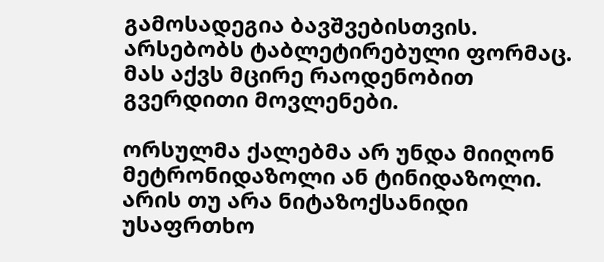გამოსადეგია ბავშვებისთვის. არსებობს ტაბლეტირებული ფორმაც. მას აქვს მცირე რაოდენობით გვერდითი მოვლენები.

ორსულმა ქალებმა არ უნდა მიიღონ მეტრონიდაზოლი ან ტინიდაზოლი. არის თუ არა ნიტაზოქსანიდი უსაფრთხო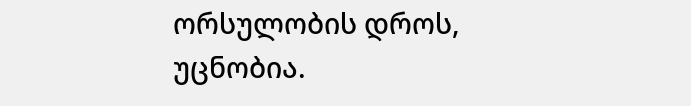ორსულობის დროს, უცნობია.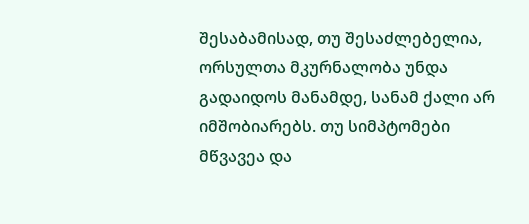შესაბამისად, თუ შესაძლებელია, ორსულთა მკურნალობა უნდა გადაიდოს მანამდე, სანამ ქალი არ იმშობიარებს. თუ სიმპტომები მწვავეა და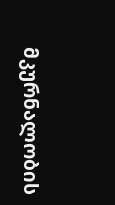მკურნალობის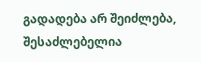გადადება არ შეიძლება, შესაძლებელია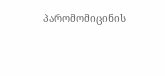პარომომიცინის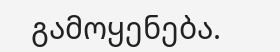გამოყენება.